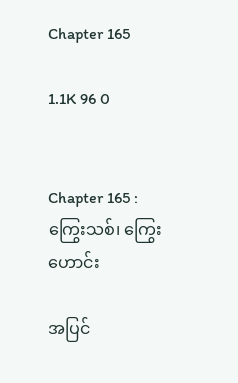Chapter 165

1.1K 96 0


Chapter 165 : ကြွေးသစ်၊ ကြွေးဟောင်း

အပြင်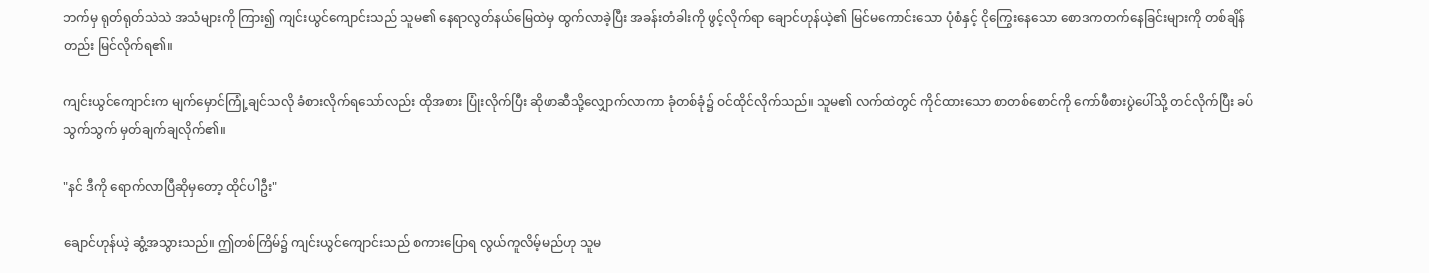ဘက်မှ ရုတ်ရုတ်သဲသဲ အသံများကို ကြား၍ ကျင်းယွင်ကျောင်းသည် သူမ၏ နေရာလွတ်နယ်မြေထဲမှ ထွက်လာခဲ့ပြီး အခန်းတံခါးကို ဖွင့်လိုက်ရာ ချောင်ဟုန်ယဲ့၏ မြင်မကောင်းသော ပုံစံနှင့် ငိုကြွေးနေသော စောဒကတက်နေခြင်းများကို တစ်ချိန်တည်း မြင်လိုက်ရ၏။

ကျင်းယွင်ကျောင်းက မျက်မှောင်ကြုံ့ချင်သလို ခံစားလိုက်ရသော်လည်း ထိုအစား ပြုံးလိုက်ပြီး ဆိုဖာဆီသို့လျှောက်လာကာ ခုံတစ်ခုံ၌ ဝင်ထိုင်လိုက်သည်။ သူမ၏ လက်ထဲတွင် ကိုင်ထားသော စာတစ်စောင်ကို ကော်ဖီစားပွဲပေါ်သို့ တင်လိုက်ပြီး ခပ်သွက်သွက် မှတ်ချက်ချလိုက်၏။

"နင် ဒီကို ရောက်လာပြီဆိုမှတော့ ထိုင်ပါဦး"

ချောင်ဟုန်ယဲ့ ဆွံ့အသွားသည်။ ဤတစ်ကြိမ်၌ ကျင်းယွင်ကျောင်းသည် စကားပြောရ လွယ်ကူလိမ့်မည်ဟု သူမ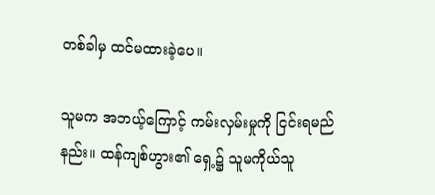တစ်ခါမှ ထင်မထားခဲ့ပေ။

သူမက အဘယ့်ကြောင့် ကမ်းလှမ်းမှုကို ငြင်းရမည်နည်း။ ထန်ကျစ်ဟွား၏ ရှေ့၌ သူမကိုယ်သူ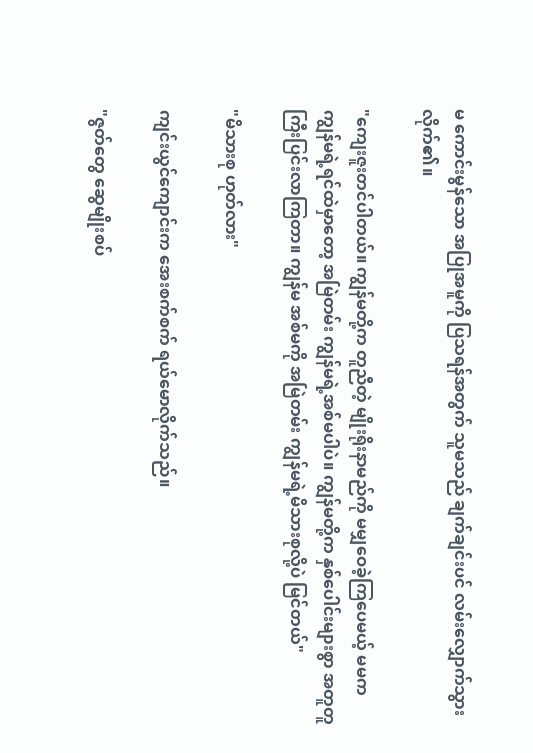မ ကောင်းမွန်သော အပြုအမူကို ပြသရန်အတွက် သူမသည် ချက်ချင်းပင် လမ်းလျှောက်သွားလိုက်၏။

"ကျေးဇူးတင်ပါတယ်။ ကျွန်မတို့က တူညီတဲ့ မျိုးရိုးနာမည်ကို မမျှဝေခဲ့ကြပေမယ့် မမက ကျွန်မရဲ့ရင်ထဲမှာတော့ အမြဲတမ်း ကျွန်မရဲ့အစ်မပါပဲ။ ကျွန်မတို့က နှစ်ပေါင်းများစွာ အတူတူ ကြီးပြင်းလာကြတာ။ ကျွန်မ အစ်မကို အမြဲတမ်း ကျွန်မရဲ့မိသားစုလို့ပဲ မြင်တယ်"

"မိသားစု ဟုတ်လား"

ကျင်းယွင်ကျောင်းက အေးစက်စက် ရယ်မောလိုက်သည်။

"ဇွတ်တွေ ဆွေမျိုးစပ်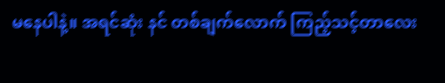မနေပါနဲ့။ အရင်ဆုံး နင် တစ်ချက်လောက် ကြည့်သင့်တာလေး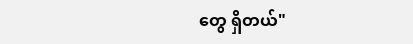တွေ ရှိတယ်"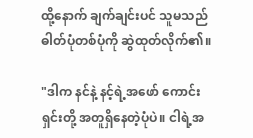ထို့နောက် ချက်ချင်းပင် သူမသည် ဓါတ်ပုံတစ်ပုံကို ဆွဲထုတ်လိုက်၏။

"ဒါက နင်နဲ့ နင့်ရဲ့အဖော် ကောင်းရှင်းတို့ အတူရှိနေတဲ့ပုံပဲ။ ငါရဲ့အ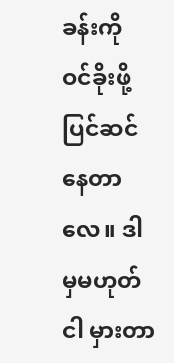ခန်းကို ဝင်ခိုးဖို့ ပြင်ဆင်နေတာလေ။ ဒါမှမဟုတ် ငါ မှားတာ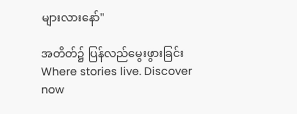များလားနော်"

အတိတ်၌ ပြန်လည်မွေးဖွားခြင်းWhere stories live. Discover now